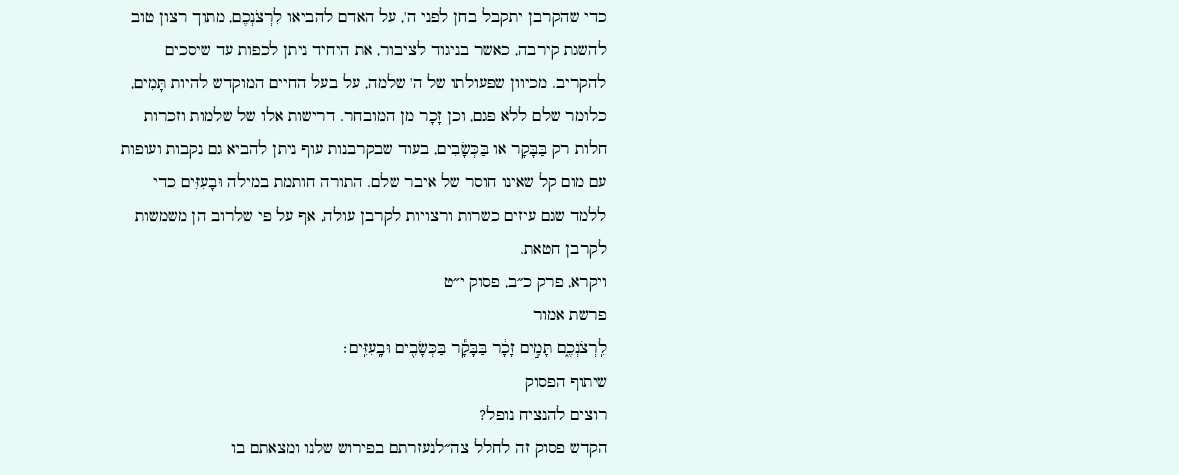כדי שהקרבן יתקבל בחן לפני ה', על האדם להביאו לִרְצֹנְכֶם, מתוך רצון טוב להשגת קירבה, כאשר בניגוד לציבור, את היחיד ניתן לכפות עד שיסכים להקריב. מכיוון שפעולתו של ה' שלמה, על בעל החיים המוקדש להיות תָּמִים, כלומר שלם ללא פגם, וכן זָכָר מן המובחר. דרישות אלו של שלמות וזכרות חלות רק בַּבָּקָר או בַּכְּשָׂבִים, בעוד שבקרבנות עוף ניתן להביא גם נקבות ועופות עם מום קל שאינו חוסר של איבר שלם. התורה חותמת במילה וּבָעִזִּים כדי ללמד שגם עיזים כשרות ורצויות לקרבן עולה, אף על פי שלרוב הן משמשות לקרבן חטאת.
ויקרא, פרק כ״ב, פסוק י״ט
פרשת אמור
לִֽרְצֹנְכֶ֑ם תָּמִ֣ים זָכָ֔ר בַּבָּקָ֕ר בַּכְּשָׂבִ֖ים וּבָֽעִזִּֽים׃
שיתוף הפסוק
רוצים להנציח נופל?
הקדש פסוק זה לחלל צה״לנעזרתם בפירוש שלנו ומצאתם בו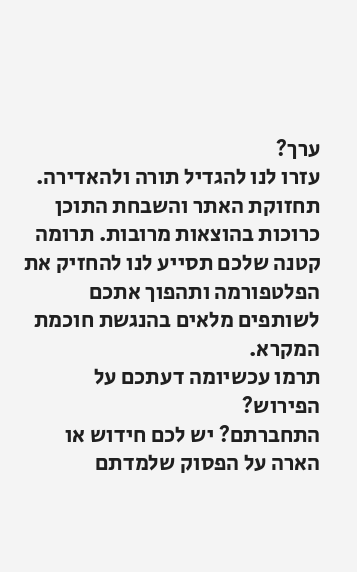ערך?
עזרו לנו להגדיל תורה ולהאדירה. תחזוקת האתר והשבחת התוכן כרוכות בהוצאות מרובות. תרומה קטנה שלכם תסייע לנו להחזיק את הפלטפורמה ותהפוך אתכם לשותפים מלאים בהנגשת חוכמת המקרא.
תרמו עכשיומה דעתכם על הפירוש?
התחברתם? יש לכם חידוש או הארה על הפסוק שלמדתם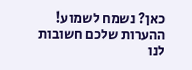כאן? נשמח לשמוע!
ההערות שלכם חשובות לנו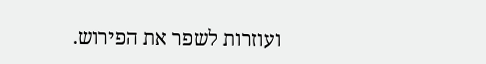ועוזרות לשפר את הפירוש.